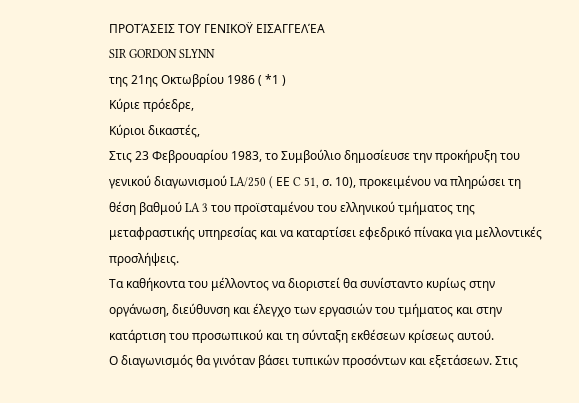ΠΡΟΤΆΣΕΙΣ ΤΟΥ ΓΕΝΙΚΟΫ ΕΙΣΑΓΓΕΛΈΑ
SIR GORDON SLYNN
της 21ης Οκτωβρίου 1986 ( *1 )
Κύριε πρόεδρε,
Κύριοι δικαστές,
Στις 23 Φεβρουαρίου 1983, το Συμβούλιο δημοσίευσε την προκήρυξη του γενικού διαγωνισμού LA/250 ( ΕΕ C 51, σ. 10), προκειμένου να πληρώσει τη θέση βαθμού LA 3 του προϊσταμένου του ελληνικού τμήματος της μεταφραστικής υπηρεσίας και να καταρτίσει εφεδρικό πίνακα για μελλοντικές προσλήψεις.
Τα καθήκοντα του μέλλοντος να διοριστεί θα συνίσταντο κυρίως στην οργάνωση, διεύθυνση και έλεγχο των εργασιών του τμήματος και στην κατάρτιση του προσωπικού και τη σύνταξη εκθέσεων κρίσεως αυτού.
Ο διαγωνισμός θα γινόταν βάσει τυπικών προσόντων και εξετάσεων. Στις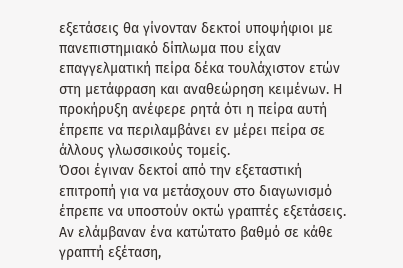εξετάσεις θα γίνονταν δεκτοί υποψήφιοι με πανεπιστημιακό δίπλωμα που είχαν επαγγελματική πείρα δέκα τουλάχιστον ετών στη μετάφραση και αναθεώρηση κειμένων. Η προκήρυξη ανέφερε ρητά ότι η πείρα αυτή έπρεπε να περιλαμβάνει εν μέρει πείρα σε άλλους γλωσσικούς τομείς.
Όσοι έγιναν δεκτοί από την εξεταστική επιτροπή για να μετάσχουν στο διαγωνισμό έπρεπε να υποστούν οκτώ γραπτές εξετάσεις. Αν ελάμβαναν ένα κατώτατο βαθμό σε κάθε γραπτή εξέταση,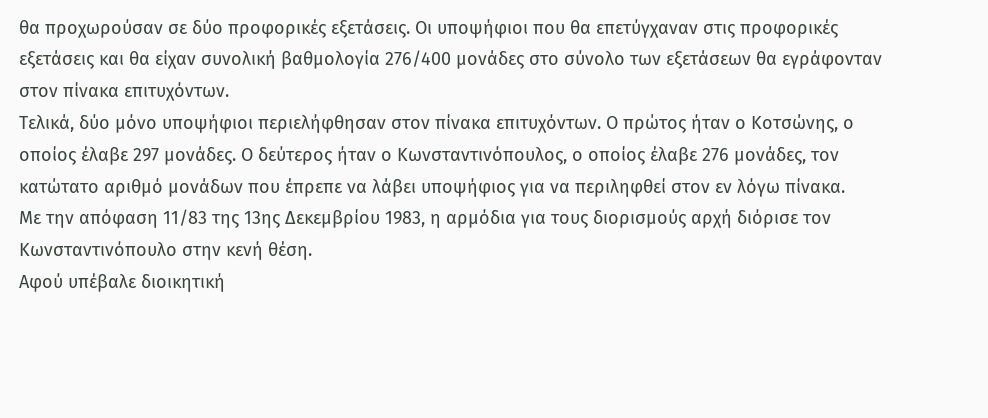θα προχωρούσαν σε δύο προφορικές εξετάσεις. Οι υποψήφιοι που θα επετύγχαναν στις προφορικές εξετάσεις και θα είχαν συνολική βαθμολογία 276/400 μονάδες στο σύνολο των εξετάσεων θα εγράφονταν στον πίνακα επιτυχόντων.
Τελικά, δύο μόνο υποψήφιοι περιελήφθησαν στον πίνακα επιτυχόντων. Ο πρώτος ήταν ο Κοτσώνης, ο οποίος έλαβε 297 μονάδες. Ο δεύτερος ήταν ο Κωνσταντινόπουλος, ο οποίος έλαβε 276 μονάδες, τον κατώτατο αριθμό μονάδων που έπρεπε να λάβει υποψήφιος για να περιληφθεί στον εν λόγω πίνακα.
Με την απόφαση 11/83 της 13ης Δεκεμβρίου 1983, η αρμόδια για τους διορισμούς αρχή διόρισε τον Κωνσταντινόπουλο στην κενή θέση.
Αφού υπέβαλε διοικητική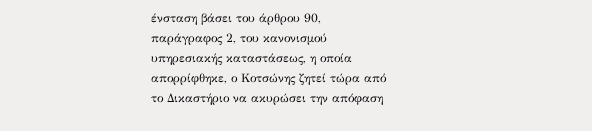ένσταση βάσει του άρθρου 90, παράγραφος 2, του κανονισμού υπηρεσιακής καταστάσεως, η οποία απορρίφθηκε, ο Κοτσώνης ζητεί τώρα από το Δικαστήριο να ακυρώσει την απόφαση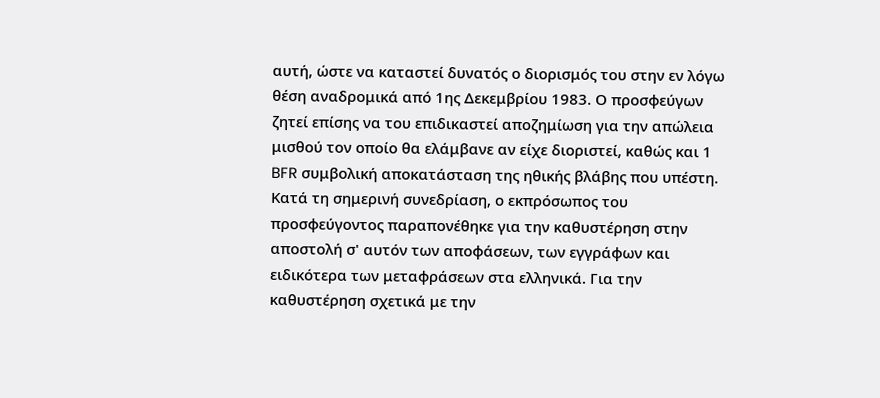αυτή, ώστε να καταστεί δυνατός ο διορισμός του στην εν λόγω θέση αναδρομικά από 1ης Δεκεμβρίου 1983. Ο προσφεύγων ζητεί επίσης να του επιδικαστεί αποζημίωση για την απώλεια μισθού τον οποίο θα ελάμβανε αν είχε διοριστεί, καθώς και 1 BFR συμβολική αποκατάσταση της ηθικής βλάβης που υπέστη.
Κατά τη σημερινή συνεδρίαση, ο εκπρόσωπος του προσφεύγοντος παραπονέθηκε για την καθυστέρηση στην αποστολή σ' αυτόν των αποφάσεων, των εγγράφων και ειδικότερα των μεταφράσεων στα ελληνικά. Για την καθυστέρηση σχετικά με την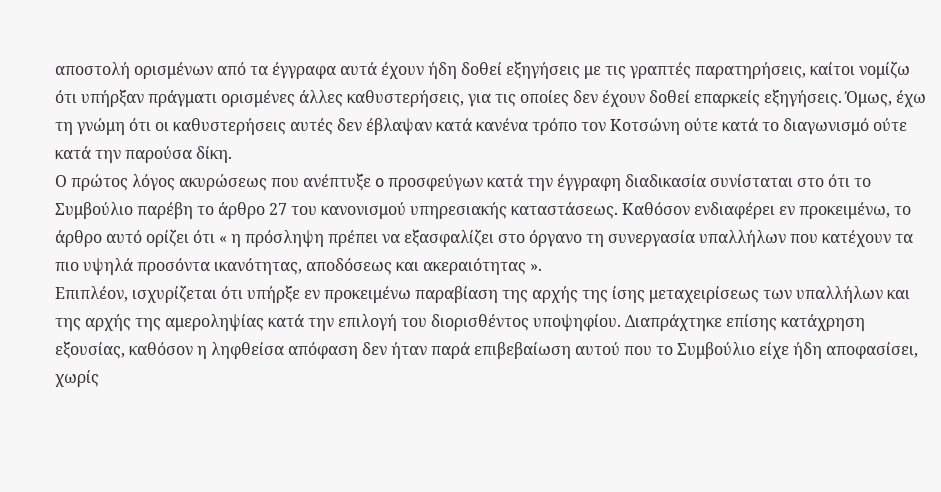αποστολή ορισμένων από τα έγγραφα αυτά έχουν ήδη δοθεί εξηγήσεις με τις γραπτές παρατηρήσεις, καίτοι νομίζω ότι υπήρξαν πράγματι ορισμένες άλλες καθυστερήσεις, για τις οποίες δεν έχουν δοθεί επαρκείς εξηγήσεις. Όμως, έχω τη γνώμη ότι οι καθυστερήσεις αυτές δεν έβλαψαν κατά κανένα τρόπο τον Κοτσώνη ούτε κατά το διαγωνισμό ούτε κατά την παρούσα δίκη.
Ο πρώτος λόγος ακυρώσεως που ανέπτυξε o προσφεύγων κατά την έγγραφη διαδικασία συνίσταται στο ότι το Συμβούλιο παρέβη το άρθρο 27 του κανονισμού υπηρεσιακής καταστάσεως. Καθόσον ενδιαφέρει εν προκειμένω, το άρθρο αυτό ορίζει ότι « η πρόσληψη πρέπει να εξασφαλίζει στο όργανο τη συνεργασία υπαλλήλων που κατέχουν τα πιο υψηλά προσόντα ικανότητας, αποδόσεως και ακεραιότητας ».
Επιπλέον, ισχυρίζεται ότι υπήρξε εν προκειμένω παραβίαση της αρχής της ίσης μεταχειρίσεως των υπαλλήλων και της αρχής της αμεροληψίας κατά την επιλογή του διορισθέντος υποψηφίου. Διαπράχτηκε επίσης κατάχρηση εξουσίας, καθόσον η ληφθείσα απόφαση δεν ήταν παρά επιβεβαίωση αυτού που το Συμβούλιο είχε ήδη αποφασίσει, χωρίς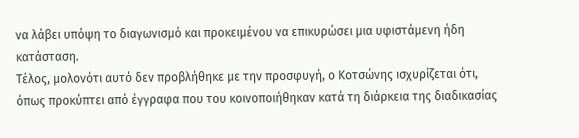να λάβει υπόψη το διαγωνισμό και προκειμένου να επικυρώσει μια υφιστάμενη ήδη κατάσταση.
Τέλος, μολονότι αυτό δεν προβλήθηκε με την προσφυγή, ο Κοτσώνης ισχυρίζεται ότι, όπως προκύπτει από έγγραφα που του κοινοποιήθηκαν κατά τη διάρκεια της διαδικασίας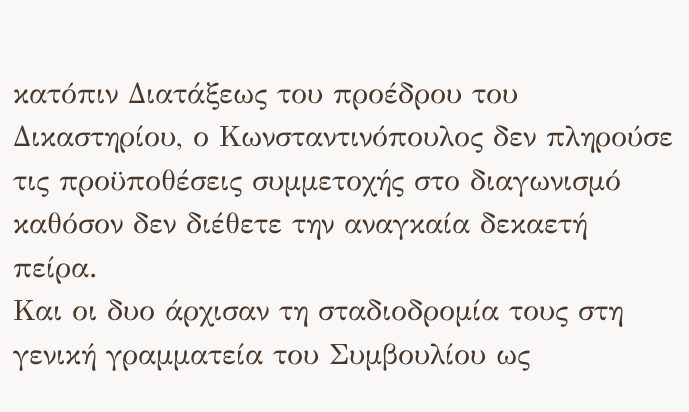κατόπιν Διατάξεως του προέδρου του Δικαστηρίου, ο Κωνσταντινόπουλος δεν πληρούσε τις προϋποθέσεις συμμετοχής στο διαγωνισμό καθόσον δεν διέθετε την αναγκαία δεκαετή πείρα.
Και οι δυο άρχισαν τη σταδιοδρομία τους στη γενική γραμματεία του Συμβουλίου ως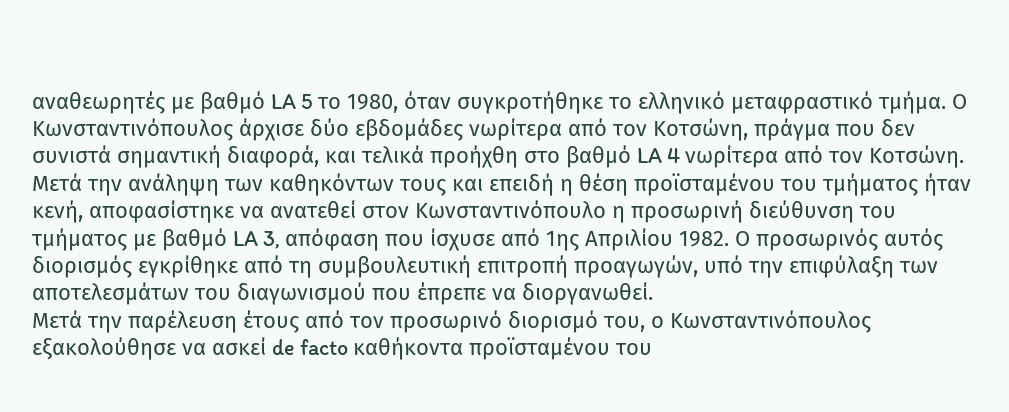αναθεωρητές με βαθμό LA 5 το 1980, όταν συγκροτήθηκε το ελληνικό μεταφραστικό τμήμα. Ο Κωνσταντινόπουλος άρχισε δύο εβδομάδες νωρίτερα από τον Κοτσώνη, πράγμα που δεν συνιστά σημαντική διαφορά, και τελικά προήχθη στο βαθμό LA 4 νωρίτερα από τον Κοτσώνη.
Μετά την ανάληψη των καθηκόντων τους και επειδή η θέση προϊσταμένου του τμήματος ήταν κενή, αποφασίστηκε να ανατεθεί στον Κωνσταντινόπουλο η προσωρινή διεύθυνση του τμήματος με βαθμό LA 3, απόφαση που ίσχυσε από 1ης Απριλίου 1982. Ο προσωρινός αυτός διορισμός εγκρίθηκε από τη συμβουλευτική επιτροπή προαγωγών, υπό την επιφύλαξη των αποτελεσμάτων του διαγωνισμού που έπρεπε να διοργανωθεί.
Μετά την παρέλευση έτους από τον προσωρινό διορισμό του, ο Κωνσταντινόπουλος εξακολούθησε να ασκεί de facto καθήκοντα προϊσταμένου του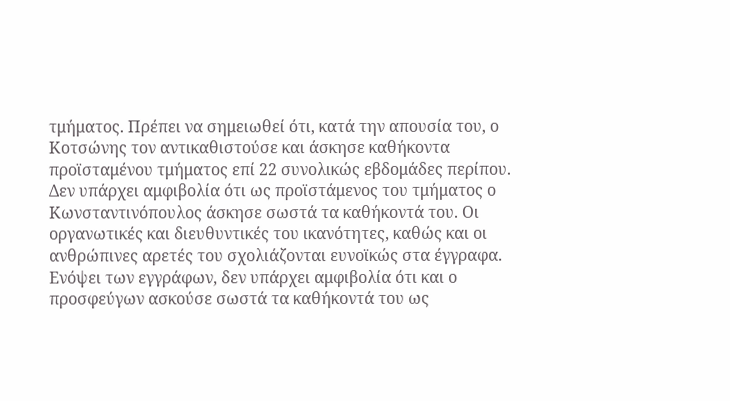τμήματος. Πρέπει να σημειωθεί ότι, κατά την απουσία του, ο Κοτσώνης τον αντικαθιστούσε και άσκησε καθήκοντα προϊσταμένου τμήματος επί 22 συνολικώς εβδομάδες περίπου.
Δεν υπάρχει αμφιβολία ότι ως προϊστάμενος του τμήματος ο Κωνσταντινόπουλος άσκησε σωστά τα καθήκοντά του. Οι οργανωτικές και διευθυντικές του ικανότητες, καθώς και οι ανθρώπινες αρετές του σχολιάζονται ευνοϊκώς στα έγγραφα.
Ενόψει των εγγράφων, δεν υπάρχει αμφιβολία ότι και ο προσφεύγων ασκούσε σωστά τα καθήκοντά του ως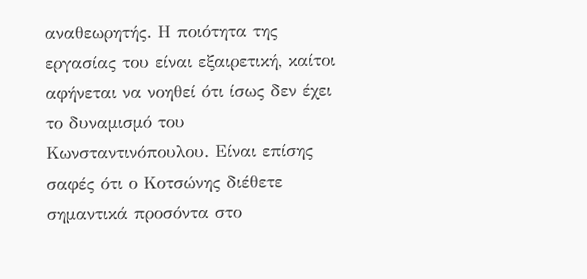αναθεωρητής. Η ποιότητα της εργασίας του είναι εξαιρετική, καίτοι αφήνεται να νοηθεί ότι ίσως δεν έχει το δυναμισμό του Κωνσταντινόπουλου. Είναι επίσης σαφές ότι ο Κοτσώνης διέθετε σημαντικά προσόντα στο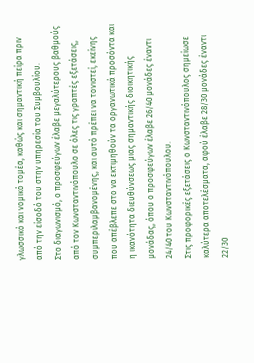γλωσσικό και νομικό τομέα, καθώς και σημαντική πείρα πριν από την είσοδό του στην υπηρεσία του Συμβουλίου.
Στο διαγωνισμό, ο προσφεύγων έλαβε μεγαλύτερους βαθμούς από τον Κωνσταντινόπουλο σε όλες τις γραπτές εξετάσεις, συμπεριλαμβανομένης, και αυτό πρέπει να τονιστεί, εκείνης που απέβλεπε στο να εκτιμηθούν τα οργανωτικά προσόντα και η ικανότητα διευθύνσεως μιας σημαντικής διοικητικής μονάδας, όπου ο προσφεύγων έλαβε 26/40 μονάδες έναντι 24/40 του Κωνσταντινόπουλου.
Στις προφορικές εξετάσεις ο Κωνσταντινόπουλος σημείωσε καλύτερα αποτελέσματα, αφού έλαβε 28/30 μονάδες έναντι 22/30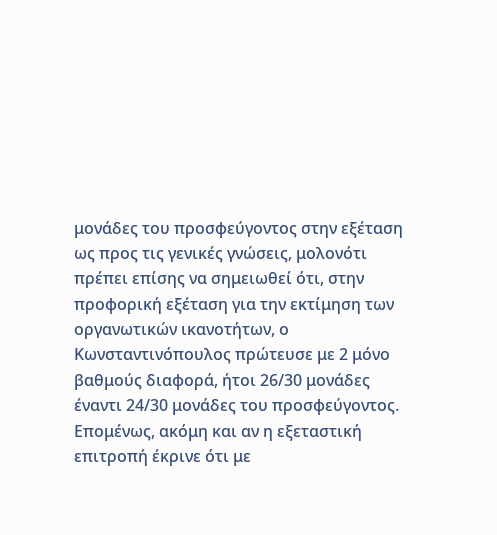μονάδες του προσφεύγοντος στην εξέταση ως προς τις γενικές γνώσεις, μολονότι πρέπει επίσης να σημειωθεί ότι, στην προφορική εξέταση για την εκτίμηση των οργανωτικών ικανοτήτων, ο Κωνσταντινόπουλος πρώτευσε με 2 μόνο βαθμούς διαφορά, ήτοι 26/30 μονάδες έναντι 24/30 μονάδες του προσφεύγοντος.
Επομένως, ακόμη και αν η εξεταστική επιτροπή έκρινε ότι με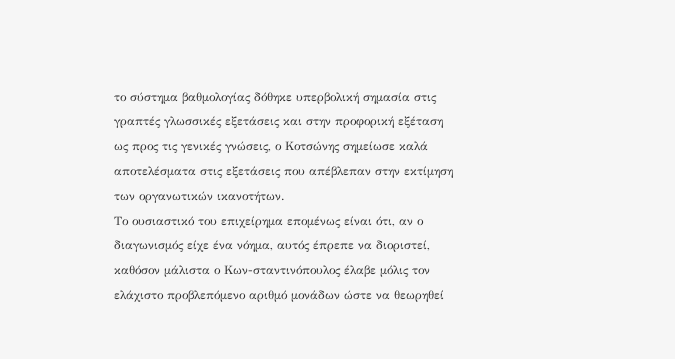το σύστημα βαθμολογίας δόθηκε υπερβολική σημασία στις γραπτές γλωσσικές εξετάσεις και στην προφορική εξέταση ως προς τις γενικές γνώσεις, ο Κοτσώνης σημείωσε καλά αποτελέσματα στις εξετάσεις που απέβλεπαν στην εκτίμηση των οργανωτικών ικανοτήτων.
Το ουσιαστικό του επιχείρημα επομένως είναι ότι, αν ο διαγωνισμός είχε ένα νόημα, αυτός έπρεπε να διοριστεί, καθόσον μάλιστα ο Κων-σταντινόπουλος έλαβε μόλις τον ελάχιστο προβλεπόμενο αριθμό μονάδων ώστε να θεωρηθεί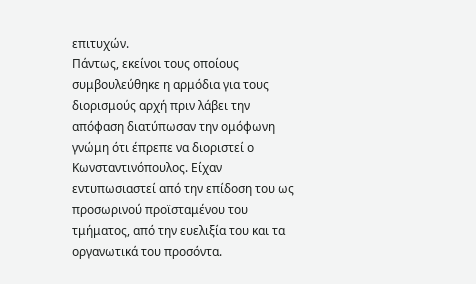επιτυχών.
Πάντως, εκείνοι τους οποίους συμβουλεύθηκε η αρμόδια για τους διορισμούς αρχή πριν λάβει την απόφαση διατύπωσαν την ομόφωνη γνώμη ότι έπρεπε να διοριστεί ο Κωνσταντινόπουλος. Είχαν εντυπωσιαστεί από την επίδοση του ως προσωρινού προϊσταμένου του τμήματος, από την ευελιξία του και τα οργανωτικά του προσόντα.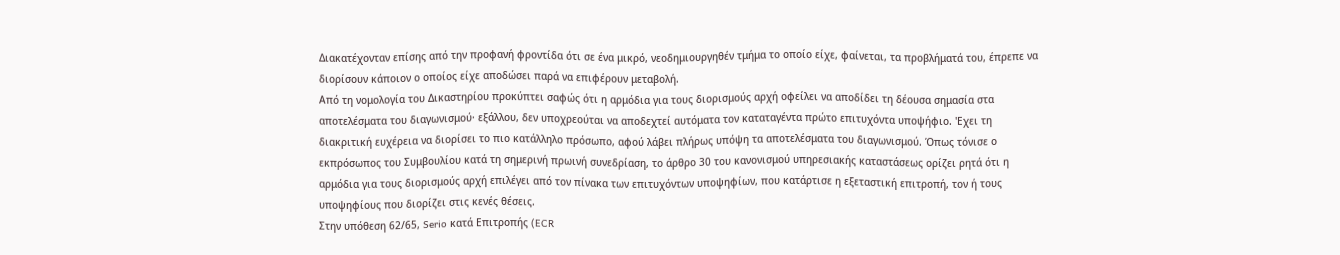Διακατέχονταν επίσης από την προφανή φροντίδα ότι σε ένα μικρό, νεοδημιουργηθέν τμήμα το οποίο είχε, φαίνεται, τα προβλήματά του, έπρεπε να διορίσουν κάποιον ο οποίος είχε αποδώσει παρά να επιφέρουν μεταβολή.
Από τη νομολογία του Δικαστηρίου προκύπτει σαφώς ότι η αρμόδια για τους διορισμούς αρχή οφείλει να αποδίδει τη δέουσα σημασία στα αποτελέσματα του διαγωνισμού· εξάλλου, δεν υποχρεούται να αποδεχτεί αυτόματα τον καταταγέντα πρώτο επιτυχόντα υποψήφιο. 'Εχει τη διακριτική ευχέρεια να διορίσει το πιο κατάλληλο πρόσωπο, αφού λάβει πλήρως υπόψη τα αποτελέσματα του διαγωνισμού. Όπως τόνισε ο εκπρόσωπος του Συμβουλίου κατά τη σημερινή πρωινή συνεδρίαση, το άρθρο 30 του κανονισμού υπηρεσιακής καταστάσεως ορίζει ρητά ότι η αρμόδια για τους διορισμούς αρχή επιλέγει από τον πίνακα των επιτυχόντων υποψηφίων, που κατάρτισε η εξεταστική επιτροπή, τον ή τους υποψηφίους που διορίζει στις κενές θέσεις.
Στην υπόθεση 62/65, Serio κατά Επιτροπής (ECR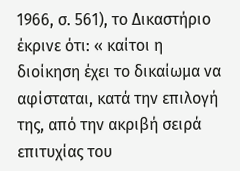1966, σ. 561), το Δικαστήριο έκρινε ότι: « καίτοι η διοίκηση έχει το δικαίωμα να αφίσταται, κατά την επιλογή της, από την ακριβή σειρά επιτυχίας του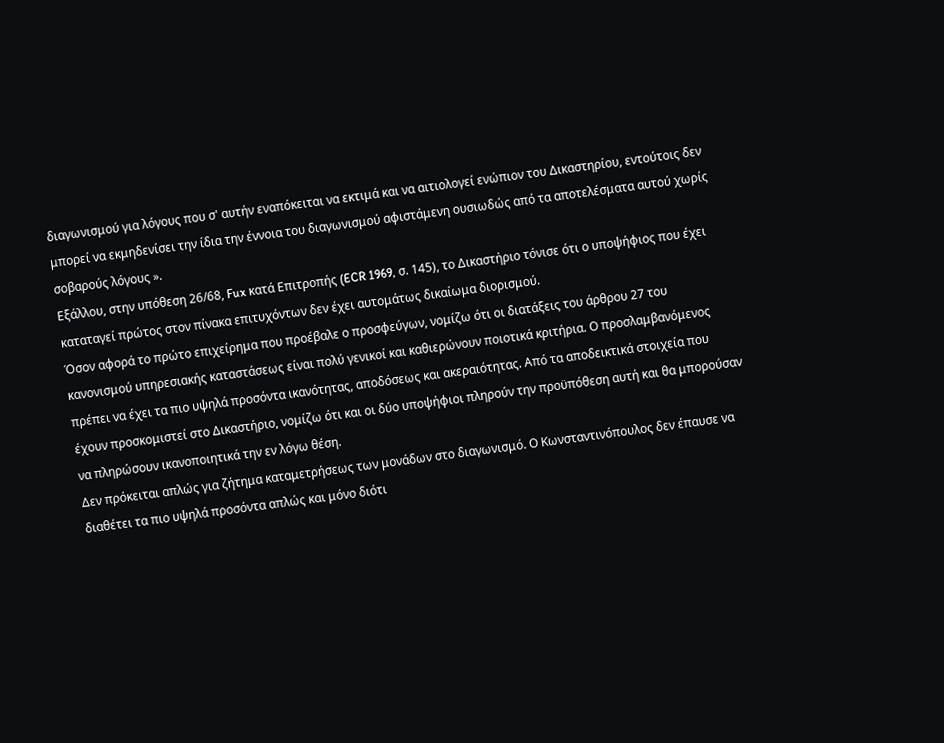διαγωνισμού για λόγους που σ' αυτήν εναπόκειται να εκτιμά και να αιτιολογεί ενώπιον του Δικαστηρίου, εντούτοις δεν μπορεί να εκμηδενίσει την ίδια την έννοια του διαγωνισμού αφιστάμενη ουσιωδώς από τα αποτελέσματα αυτού χωρίς σοβαρούς λόγους ».
Εξάλλου, στην υπόθεση 26/68, Fux κατά Επιτροπής (ECR 1969, σ. 145), το Δικαστήριο τόνισε ότι ο υποψήφιος που έχει καταταγεί πρώτος στον πίνακα επιτυχόντων δεν έχει αυτομάτως δικαίωμα διορισμού.
Όσον αφορά το πρώτο επιχείρημα που προέβαλε ο προσφεύγων, νομίζω ότι οι διατάξεις του άρθρου 27 του κανονισμού υπηρεσιακής καταστάσεως είναι πολύ γενικοί και καθιερώνουν ποιοτικά κριτήρια. Ο προσλαμβανόμενος πρέπει να έχει τα πιο υψηλά προσόντα ικανότητας, αποδόσεως και ακεραιότητας. Από τα αποδεικτικά στοιχεία που έχουν προσκομιστεί στο Δικαστήριο, νομίζω ότι και οι δύο υποψήφιοι πληρούν την προϋπόθεση αυτή και θα μπορούσαν να πληρώσουν ικανοποιητικά την εν λόγω θέση.
Δεν πρόκειται απλώς για ζήτημα καταμετρήσεως των μονάδων στο διαγωνισμό. Ο Κωνσταντινόπουλος δεν έπαυσε να διαθέτει τα πιο υψηλά προσόντα απλώς και μόνο διότι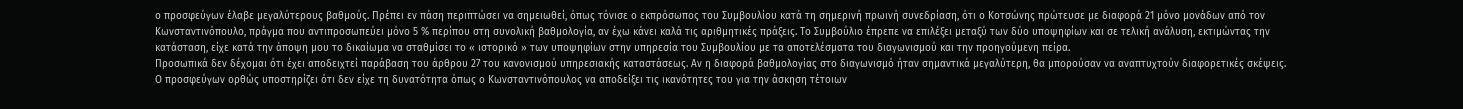ο προσφεύγων έλαβε μεγαλύτερους βαθμούς. Πρέπει εν πάση περιπτώσει να σημειωθεί, όπως τόνισε ο εκπρόσωπος του Συμβουλίου κατά τη σημερινή πρωινή συνεδρίαση, ότι ο Κοτσώνης πρώτευσε με διαφορά 21 μόνο μονάδων από τον Κωνσταντινόπουλο, πράγμα που αντιπροσωπεύει μόνο 5 % περίπου στη συνολική βαθμολογία, αν έχω κάνει καλά τις αριθμητικές πράξεις. Το Συμβούλιο έπρεπε να επιλέξει μεταξύ των δύο υποψηφίων και σε τελική ανάλυση, εκτιμώντας την κατάσταση, είχε κατά την άποψη μου το δικαίωμα να σταθμίσει το « ιστορικό » των υποψηφίων στην υπηρεσία του Συμβουλίου με τα αποτελέσματα του διαγωνισμού και την προηγούμενη πείρα.
Προσωπικά δεν δέχομαι ότι έχει αποδειχτεί παράβαση του άρθρου 27 του κανονισμού υπηρεσιακής καταστάσεως. Αν η διαφορά βαθμολογίας στο διαγωνισμό ήταν σημαντικά μεγαλύτερη, θα μπορούσαν να αναπτυχτούν διαφορετικές σκέψεις.
Ο προσφεύγων ορθώς υποστηρίζει ότι δεν είχε τη δυνατότητα όπως ο Κωνσταντινόπουλος να αποδείξει τις ικανότητες του για την άσκηση τέτοιων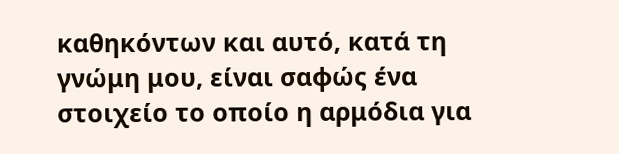καθηκόντων και αυτό, κατά τη γνώμη μου, είναι σαφώς ένα στοιχείο το οποίο η αρμόδια για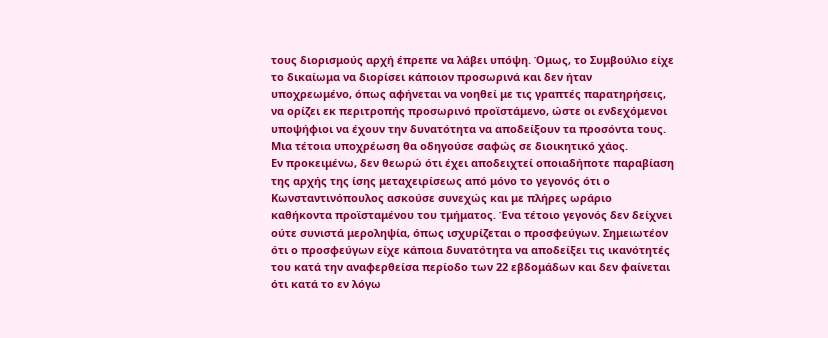τους διορισμούς αρχή έπρεπε να λάβει υπόψη. Όμως, το Συμβούλιο είχε το δικαίωμα να διορίσει κάποιον προσωρινά και δεν ήταν υποχρεωμένο, όπως αφήνεται να νοηθεί με τις γραπτές παρατηρήσεις, να ορίζει εκ περιτροπής προσωρινό προϊστάμενο, ώστε οι ενδεχόμενοι υποψήφιοι να έχουν την δυνατότητα να αποδείξουν τα προσόντα τους. Μια τέτοια υποχρέωση θα οδηγούσε σαφώς σε διοικητικό χάος.
Εν προκειμένω, δεν θεωρώ ότι έχει αποδειχτεί οποιαδήποτε παραβίαση της αρχής της ίσης μεταχειρίσεως από μόνο το γεγονός ότι ο Κωνσταντινόπουλος ασκούσε συνεχώς και με πλήρες ωράριο καθήκοντα προϊσταμένου του τμήματος. Ένα τέτοιο γεγονός δεν δείχνει ούτε συνιστά μεροληψία, όπως ισχυρίζεται ο προσφεύγων. Σημειωτέον ότι ο προσφεύγων είχε κάποια δυνατότητα να αποδείξει τις ικανότητές του κατά την αναφερθείσα περίοδο των 22 εβδομάδων και δεν φαίνεται ότι κατά το εν λόγω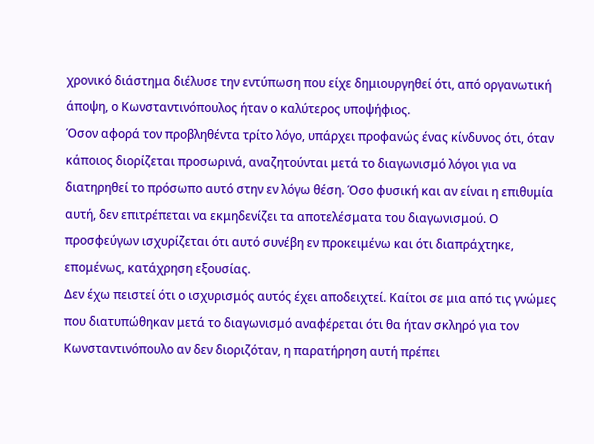χρονικό διάστημα διέλυσε την εντύπωση που είχε δημιουργηθεί ότι, από οργανωτική άποψη, ο Κωνσταντινόπουλος ήταν ο καλύτερος υποψήφιος.
Όσον αφορά τον προβληθέντα τρίτο λόγο, υπάρχει προφανώς ένας κίνδυνος ότι, όταν κάποιος διορίζεται προσωρινά, αναζητούνται μετά το διαγωνισμό λόγοι για να διατηρηθεί το πρόσωπο αυτό στην εν λόγω θέση. Όσο φυσική και αν είναι η επιθυμία αυτή, δεν επιτρέπεται να εκμηδενίζει τα αποτελέσματα του διαγωνισμού. Ο προσφεύγων ισχυρίζεται ότι αυτό συνέβη εν προκειμένω και ότι διαπράχτηκε, επομένως, κατάχρηση εξουσίας.
Δεν έχω πειστεί ότι ο ισχυρισμός αυτός έχει αποδειχτεί. Καίτοι σε μια από τις γνώμες που διατυπώθηκαν μετά το διαγωνισμό αναφέρεται ότι θα ήταν σκληρό για τον Κωνσταντινόπουλο αν δεν διοριζόταν, η παρατήρηση αυτή πρέπει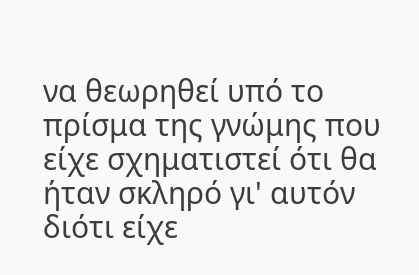να θεωρηθεί υπό το πρίσμα της γνώμης που είχε σχηματιστεί ότι θα ήταν σκληρό γι' αυτόν διότι είχε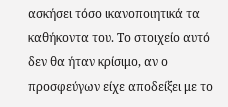ασκήσει τόσο ικανοποιητικά τα καθήκοντα του. Το στοιχείο αυτό δεν θα ήταν κρίσιμο, αν ο προσφεύγων είχε αποδείξει με το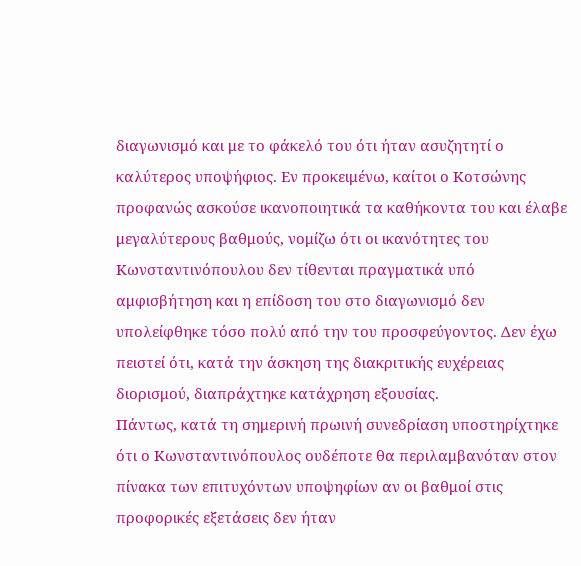διαγωνισμό και με το φάκελό του ότι ήταν ασυζητητί ο καλύτερος υποψήφιος. Εν προκειμένω, καίτοι ο Κοτσώνης προφανώς ασκούσε ικανοποιητικά τα καθήκοντα του και έλαβε μεγαλύτερους βαθμούς, νομίζω ότι οι ικανότητες του Κωνσταντινόπουλου δεν τίθενται πραγματικά υπό αμφισβήτηση και η επίδοση του στο διαγωνισμό δεν υπολείφθηκε τόσο πολύ από την του προσφεύγοντος. Δεν έχω πειστεί ότι, κατά την άσκηση της διακριτικής ευχέρειας διορισμού, διαπράχτηκε κατάχρηση εξουσίας.
Πάντως, κατά τη σημερινή πρωινή συνεδρίαση υποστηρίχτηκε ότι ο Κωνσταντινόπουλος ουδέποτε θα περιλαμβανόταν στον πίνακα των επιτυχόντων υποψηφίων αν οι βαθμοί στις προφορικές εξετάσεις δεν ήταν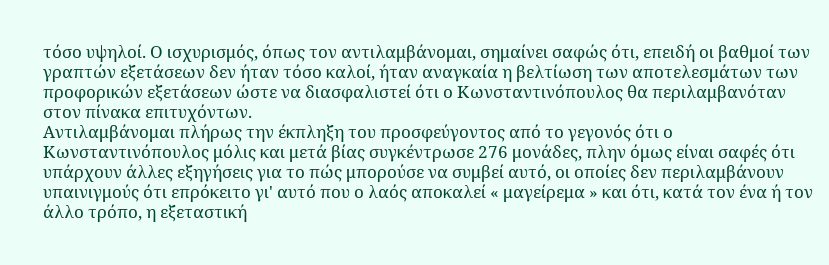τόσο υψηλοί. Ο ισχυρισμός, όπως τον αντιλαμβάνομαι, σημαίνει σαφώς ότι, επειδή οι βαθμοί των γραπτών εξετάσεων δεν ήταν τόσο καλοί, ήταν αναγκαία η βελτίωση των αποτελεσμάτων των προφορικών εξετάσεων ώστε να διασφαλιστεί ότι ο Κωνσταντινόπουλος θα περιλαμβανόταν στον πίνακα επιτυχόντων.
Αντιλαμβάνομαι πλήρως την έκπληξη του προσφεύγοντος από το γεγονός ότι ο Κωνσταντινόπουλος μόλις και μετά βίας συγκέντρωσε 276 μονάδες, πλην όμως είναι σαφές ότι υπάρχουν άλλες εξηγήσεις για το πώς μπορούσε να συμβεί αυτό, οι οποίες δεν περιλαμβάνουν υπαινιγμούς ότι επρόκειτο γι' αυτό που ο λαός αποκαλεί « μαγείρεμα » και ότι, κατά τον ένα ή τον άλλο τρόπο, η εξεταστική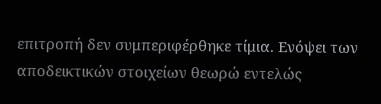επιτροπή δεν συμπεριφέρθηκε τίμια. Ενόψει των αποδεικτικών στοιχείων θεωρώ εντελώς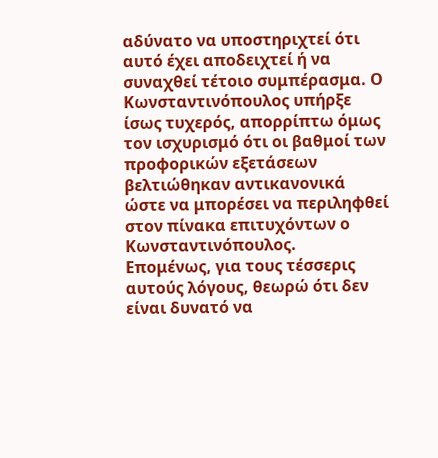αδύνατο να υποστηριχτεί ότι αυτό έχει αποδειχτεί ή να συναχθεί τέτοιο συμπέρασμα. Ο Κωνσταντινόπουλος υπήρξε ίσως τυχερός, απορρίπτω όμως τον ισχυρισμό ότι οι βαθμοί των προφορικών εξετάσεων βελτιώθηκαν αντικανονικά ώστε να μπορέσει να περιληφθεί στον πίνακα επιτυχόντων ο Κωνσταντινόπουλος.
Επομένως, για τους τέσσερις αυτούς λόγους, θεωρώ ότι δεν είναι δυνατό να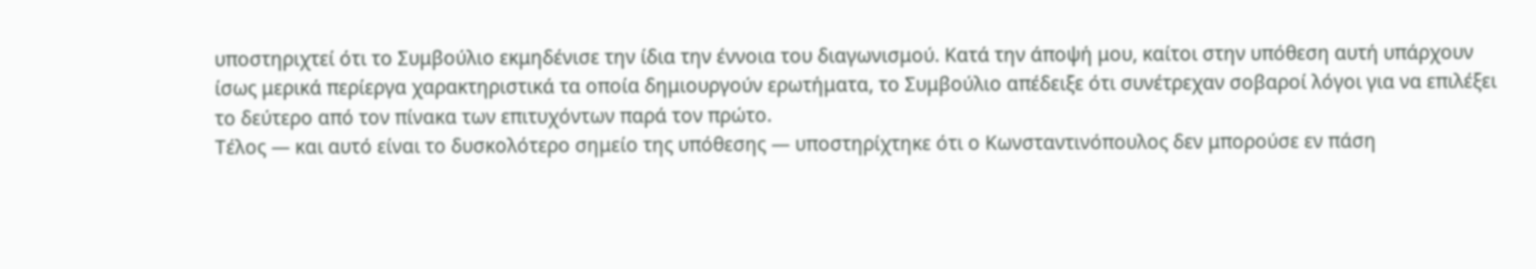υποστηριχτεί ότι το Συμβούλιο εκμηδένισε την ίδια την έννοια του διαγωνισμού. Κατά την άποψή μου, καίτοι στην υπόθεση αυτή υπάρχουν ίσως μερικά περίεργα χαρακτηριστικά τα οποία δημιουργούν ερωτήματα, το Συμβούλιο απέδειξε ότι συνέτρεχαν σοβαροί λόγοι για να επιλέξει το δεύτερο από τον πίνακα των επιτυχόντων παρά τον πρώτο.
Τέλος — και αυτό είναι το δυσκολότερο σημείο της υπόθεσης — υποστηρίχτηκε ότι ο Κωνσταντινόπουλος δεν μπορούσε εν πάση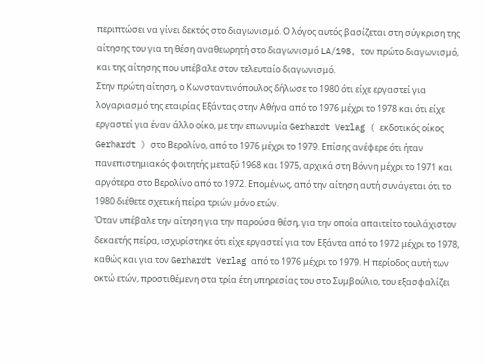περιπτώσει να γίνει δεκτός στο διαγωνισμό. Ο λόγος αυτός βασίζεται στη σύγκριση της αίτησης του για τη θέση αναθεωρητή στο διαγωνισμό LA/198, τον πρώτο διαγωνισμό, και της αίτησης που υπέβαλε στον τελευταίο διαγωνισμό.
Στην πρώτη αίτηση, ο Κωνσταντινόπουλος δήλωσε το 1980 ότι είχε εργαστεί για λογαριασμό της εταιρίας Εξάντας στην Αθήνα από το 1976 μέχρι το 1978 και ότι είχε εργαστεί για έναν άλλο οίκο, με την επωνυμία Gerhardt Verlag ( εκδοτικός οίκος Gerhardt ) στο Βερολίνο, από το 1976 μέχρι το 1979. Επίσης ανέφερε ότι ήταν πανεπιστημιακός φοιτητής μεταξύ 1968 και 1975, αρχικά στη Βόννη μέχρι το 1971 και αργότερα στο Βερολίνο από το 1972. Επομένως, από την αίτηση αυτή συνάγεται ότι το 1980 διέθετε σχετική πείρα τριών μόνο ετών.
Όταν υπέβαλε την αίτηση για την παρούσα θέση, για την οποία απαιτείτο τουλάχιστον δεκαετής πείρα, ισχυρίστηκε ότι είχε εργαστεί για τον Εξάντα από το 1972 μέχρι το 1978, καθώς και για τον Gerhardt Verlag από το 1976 μέχρι το 1979. Η περίοδος αυτή των οκτώ ετών, προστιθέμενη στα τρία έτη υπηρεσίας του στο Συμβούλιο, του εξασφαλίζει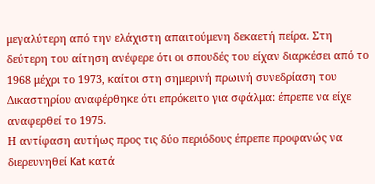μεγαλύτερη από την ελάχιστη απαιτούμενη δεκαετή πείρα. Στη δεύτερη του αίτηση ανέφερε ότι οι σπουδές του είχαν διαρκέσει από το 1968 μέχρι το 1973, καίτοι στη σημερινή πρωινή συνεδρίαση του Δικαστηρίου αναφέρθηκε ότι επρόκειτο για σφάλμα: έπρεπε να είχε αναφερθεί το 1975.
Η αντίφαση αυτήως προς τις δύο περιόδους έπρεπε προφανώς να διερευνηθεί Kat κατά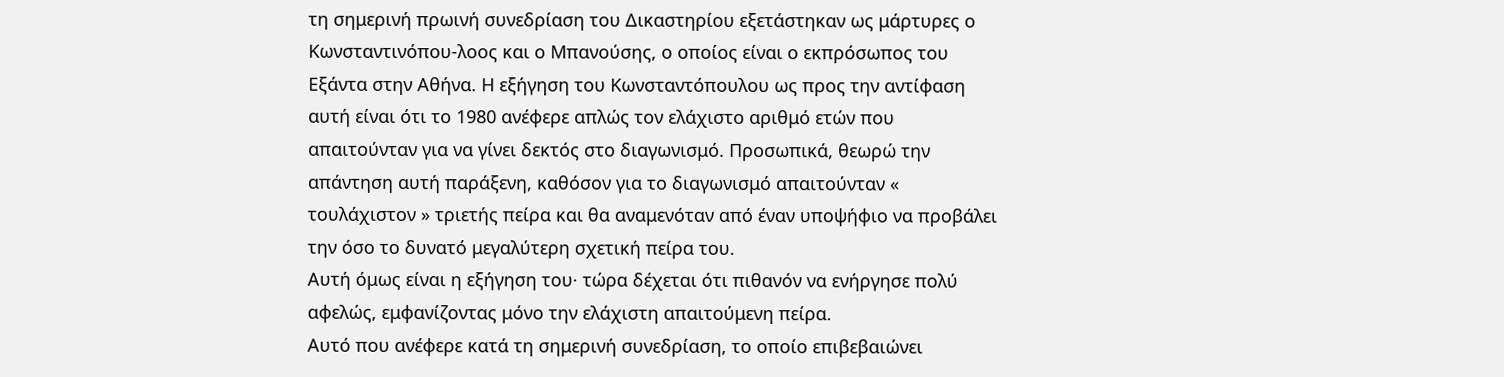τη σημερινή πρωινή συνεδρίαση του Δικαστηρίου εξετάστηκαν ως μάρτυρες ο Κωνσταντινόπου-λοος και ο Μπανούσης, ο οποίος είναι ο εκπρόσωπος του Εξάντα στην Αθήνα. Η εξήγηση του Κωνσταντόπουλου ως προς την αντίφαση αυτή είναι ότι το 1980 ανέφερε απλώς τον ελάχιστο αριθμό ετών που απαιτούνταν για να γίνει δεκτός στο διαγωνισμό. Προσωπικά, θεωρώ την απάντηση αυτή παράξενη, καθόσον για το διαγωνισμό απαιτούνταν « τουλάχιστον » τριετής πείρα και θα αναμενόταν από έναν υποψήφιο να προβάλει την όσο το δυνατό μεγαλύτερη σχετική πείρα του.
Αυτή όμως είναι η εξήγηση του· τώρα δέχεται ότι πιθανόν να ενήργησε πολύ αφελώς, εμφανίζοντας μόνο την ελάχιστη απαιτούμενη πείρα.
Αυτό που ανέφερε κατά τη σημερινή συνεδρίαση, το οποίο επιβεβαιώνει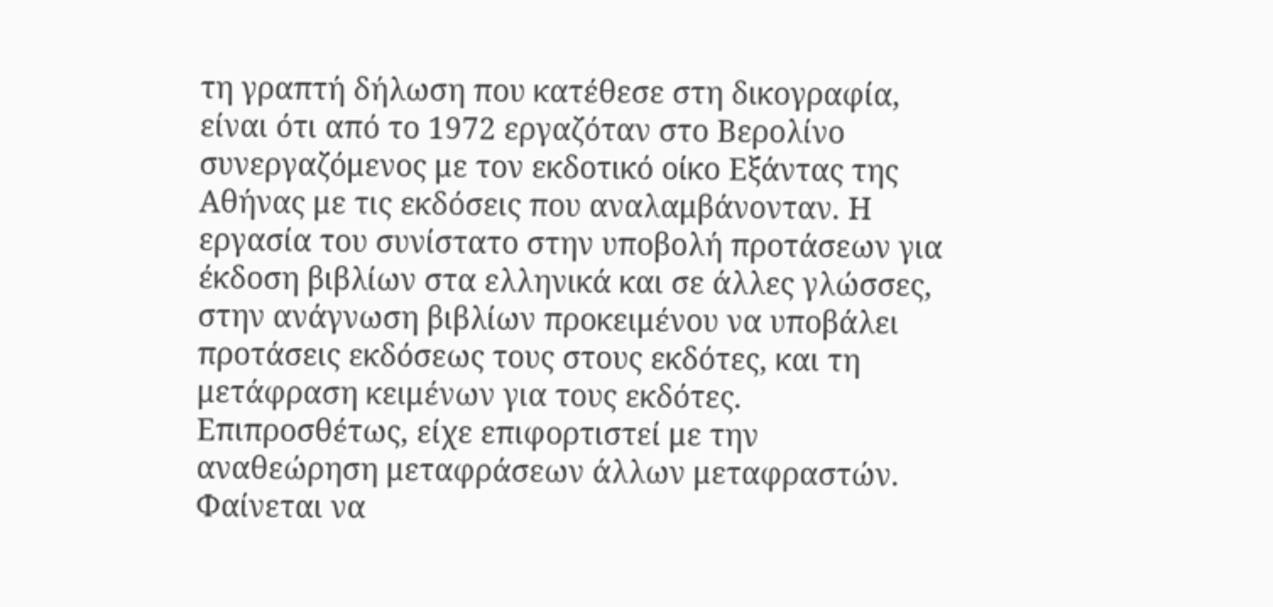τη γραπτή δήλωση που κατέθεσε στη δικογραφία, είναι ότι από το 1972 εργαζόταν στο Βερολίνο συνεργαζόμενος με τον εκδοτικό οίκο Εξάντας της Αθήνας με τις εκδόσεις που αναλαμβάνονταν. Η εργασία του συνίστατο στην υποβολή προτάσεων για έκδοση βιβλίων στα ελληνικά και σε άλλες γλώσσες, στην ανάγνωση βιβλίων προκειμένου να υποβάλει προτάσεις εκδόσεως τους στους εκδότες, και τη μετάφραση κειμένων για τους εκδότες. Επιπροσθέτως, είχε επιφορτιστεί με την αναθεώρηση μεταφράσεων άλλων μεταφραστών. Φαίνεται να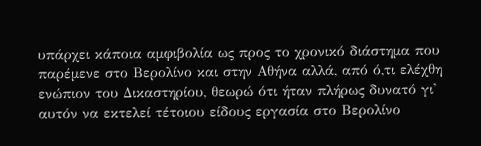υπάρχει κάποια αμφιβολία ως προς το χρονικό διάστημα που παρέμενε στο Βερολίνο και στην Αθήνα αλλά, από ό,τι ελέχθη ενώπιον του Δικαστηρίου, θεωρώ ότι ήταν πλήρως δυνατό γι' αυτόν να εκτελεί τέτοιου είδους εργασία στο Βερολίνο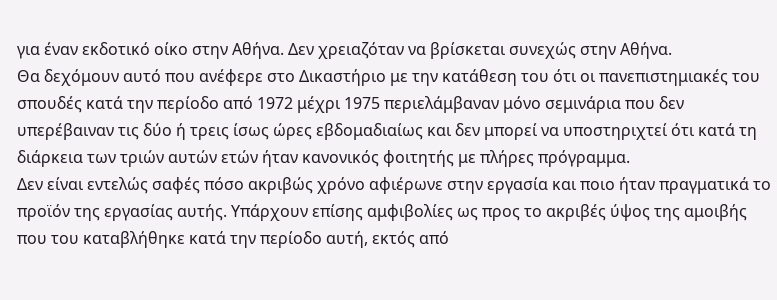για έναν εκδοτικό οίκο στην Αθήνα. Δεν χρειαζόταν να βρίσκεται συνεχώς στην Αθήνα.
Θα δεχόμουν αυτό που ανέφερε στο Δικαστήριο με την κατάθεση του ότι οι πανεπιστημιακές του σπουδές κατά την περίοδο από 1972 μέχρι 1975 περιελάμβαναν μόνο σεμινάρια που δεν υπερέβαιναν τις δύο ή τρεις ίσως ώρες εβδομαδιαίως και δεν μπορεί να υποστηριχτεί ότι κατά τη διάρκεια των τριών αυτών ετών ήταν κανονικός φοιτητής με πλήρες πρόγραμμα.
Δεν είναι εντελώς σαφές πόσο ακριβώς χρόνο αφιέρωνε στην εργασία και ποιο ήταν πραγματικά το προϊόν της εργασίας αυτής. Υπάρχουν επίσης αμφιβολίες ως προς το ακριβές ύψος της αμοιβής που του καταβλήθηκε κατά την περίοδο αυτή, εκτός από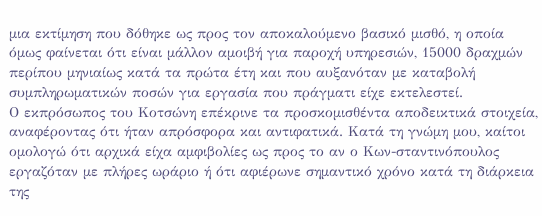μια εκτίμηση που δόθηκε ως προς τον αποκαλούμενο βασικό μισθό, η οποία όμως φαίνεται ότι είναι μάλλον αμοιβή για παροχή υπηρεσιών, 15000 δραχμών περίπου μηνιαίως κατά τα πρώτα έτη και που αυξανόταν με καταβολή συμπληρωματικών ποσών για εργασία που πράγματι είχε εκτελεστεί.
Ο εκπρόσωπος του Κοτσώνη επέκρινε τα προσκομισθέντα αποδεικτικά στοιχεία, αναφέροντας ότι ήταν απρόσφορα και αντιφατικά. Κατά τη γνώμη μου, καίτοι ομολογώ ότι αρχικά είχα αμφιβολίες ως προς το αν ο Κων-σταντινόπουλος εργαζόταν με πλήρες ωράριο ή ότι αφιέρωνε σημαντικό χρόνο κατά τη διάρκεια της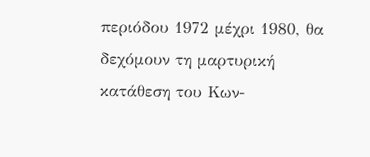περιόδου 1972 μέχρι 1980, θα δεχόμουν τη μαρτυρική κατάθεση του Κων-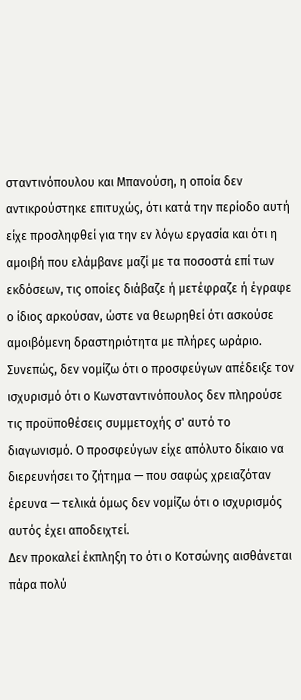σταντινόπουλου και Μπανούση, η οποία δεν αντικρούστηκε επιτυχώς, ότι κατά την περίοδο αυτή είχε προσληφθεί για την εν λόγω εργασία και ότι η αμοιβή που ελάμβανε μαζί με τα ποσοστά επί των εκδόσεων, τις οποίες διάβαζε ή μετέφραζε ή έγραφε ο ίδιος αρκούσαν, ώστε να θεωρηθεί ότι ασκούσε αμοιβόμενη δραστηριότητα με πλήρες ωράριο.
Συνεπώς, δεν νομίζω ότι ο προσφεύγων απέδειξε τον ισχυρισμό ότι ο Κωνσταντινόπουλος δεν πληρούσε τις προϋποθέσεις συμμετοχής σ' αυτό το διαγωνισμό. Ο προσφεύγων είχε απόλυτο δίκαιο να διερευνήσει το ζήτημα — που σαφώς χρειαζόταν έρευνα — τελικά όμως δεν νομίζω ότι ο ισχυρισμός αυτός έχει αποδειχτεί.
Δεν προκαλεί έκπληξη το ότι ο Κοτσώνης αισθάνεται πάρα πολύ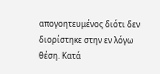απογοητευμένος διότι δεν διορίστηκε στην εν λόγω θέση. Κατά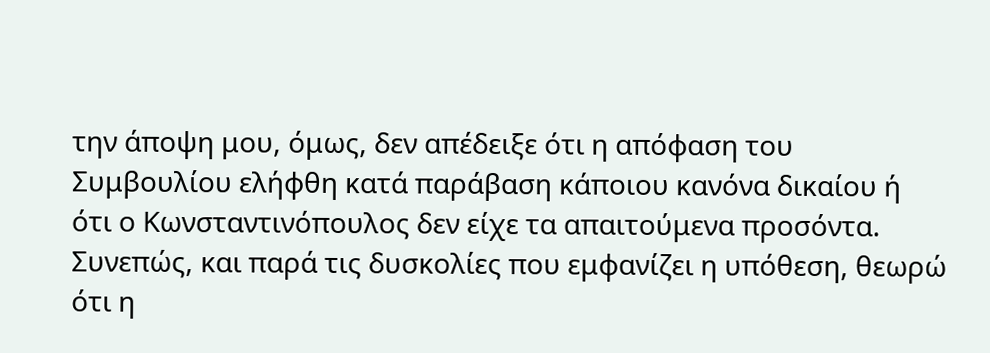την άποψη μου, όμως, δεν απέδειξε ότι η απόφαση του Συμβουλίου ελήφθη κατά παράβαση κάποιου κανόνα δικαίου ή ότι ο Κωνσταντινόπουλος δεν είχε τα απαιτούμενα προσόντα.
Συνεπώς, και παρά τις δυσκολίες που εμφανίζει η υπόθεση, θεωρώ ότι η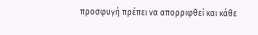προσφυγή πρέπει να απορριφθεί και κάθε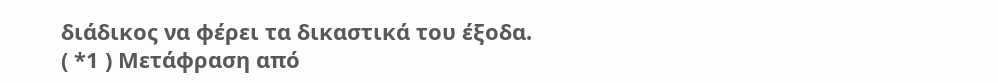διάδικος να φέρει τα δικαστικά του έξοδα.
( *1 ) Μετάφραση από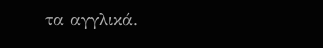τα αγγλικά.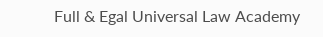Full & Egal Universal Law Academy